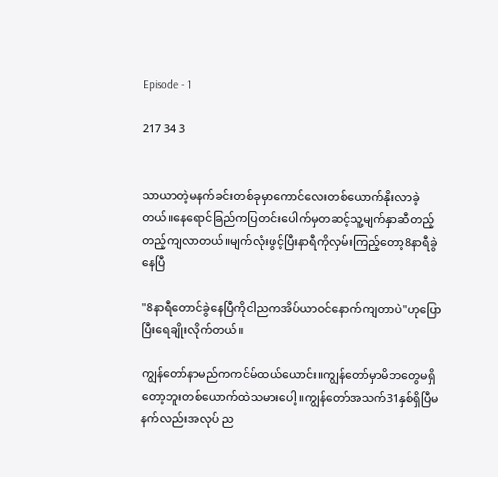Episode - 1

217 34 3


သာယာတဲ့မနက်ခင်းတစ်ခုမှာကောင်လေးတစ်‌ယောက်နိုးလာခဲ့တယ်။နေရောင်ခြည်ကပြတင်းပေါက်မှတဆင့်သူ့မျက်နှာဆီတည့်တည့်ကျလာတယ်။မျက်လုံးဖွင့်ပြီးနာရီကိုလှမ်းကြည့်တော့8နာရီခွဲနေပြီ

"8နာရီတောင်ခွဲနေပြီကိုငါညကအိပ်ယာဝင်နောက်ကျတာပဲ"ဟုပြောပြီးရေချိုးလိုက်တယ်။

ကျွန်တော်နာမည်ကကင်မ်ထယ်ယောင်း။ကျွန်တော်မှာမိဘတွေမရှိတော့ဘူးတစ်ယောက်ထဲသမား‌ပေါ့။ကျွန်တော်အသက်31နှစ်ရှိပြီမနက်လည်းအလုပ် ည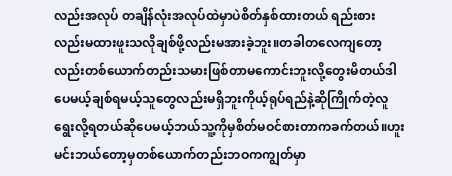လည်းအလုပ် တချိန်လုံးအလုပ်ထဲမှာပဲစိတ်နှစ်ထားတယ် ရည်းစားလည်းမထားဖူးသလိုချစ်ဖို့လည်းမအားခဲ့ဘူး။တခါတလေကျတော့လည်းတစ်ယောက်တည်းသမားဖြစ်တာမကောင်းဘူးလို့တွေးမိတယ်ဒါပေမယ့်ချစ်ရမယ့်သူတွေလည်းမရှိဘူးကိုယ့်ရုပ်ရည်နဲ့ဆိုကြိုက်တဲ့လူရွေးလို့ရတယ်ဆိုပေမယ့်ဘယ်သူ့ကိုမှစိတ်မဝင်စားတာကခက်တယ်။ဟူး မင်းဘယ်တော့မှတစ်ယောက်တည်းဘဝကကျွတ်မှာ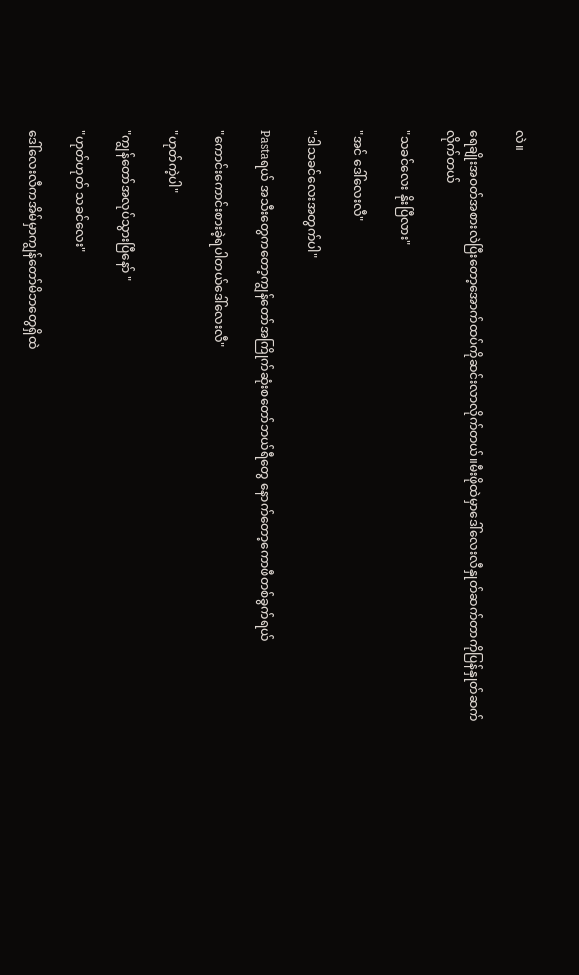လဲ။

ရေချိုးအဝတ်အစားလဲပြီးတော့အောက်ထပ်ကိုဆင်းလာလိုက်တယ်။မီးဖိုထဲမှာဒေါ်‌လေးလီနှုတ်ဆက်တာကိုပြန်နှုတ်ဆက်လိုက်တယ်

"သခင်လေး နိုးပြီလား"

"အင် ဒေါ်လေးလီ"

"ဒါသခင်လေးအတွက်ပါ"

Pastaရယ် အသီးတွေကတော့ကျွန်တော်အကြိုက်ဆုံးစတော်ဘယ်ရီတွေ နောက်တော့ကောဖီတစ်ခွက်ရယ်

"ကောင်းကောင်းစားခဲ့ရပါတယ်ဒေါ်လေးလီ"

"ဟုတ်ကဲ့ပါ"

"ကျွန်တော်အလုပ်သွားပြီနော် "

"ဟုတ်ဟုတ် သခင်လေး"

ဒေါ်လေးလီကအိမ်မှာကျွန်တော်မိဘတွေရှိထဲ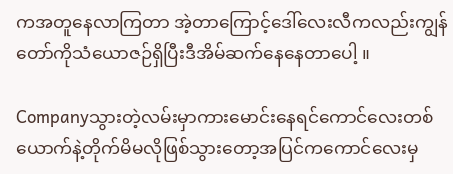ကအတူနေလာကြတာ အဲ့တာကြောင့်ဒေါ်လေးလီကလည်းကျွန်တော်ကိုသံယောဇဉ်ရှိပြီးဒီအိမ်ဆက်နေနေ‌တာပေါ့ ။

Companyသွားတဲ့လမ်းမှာကားမောင်းနေရင်ကောင်လေးတစ်ယောက်နဲ့တိုက်မိမလိုဖြစ်သွားတော့အပြင်ကကောင်လေးမှ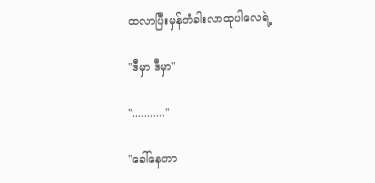ထလာပြီးမှန်တံခါးလာထုပါလေရဲ့

"ဒီမှာ ဒီမှာ"

"..........."

"ခေါ်နေတာ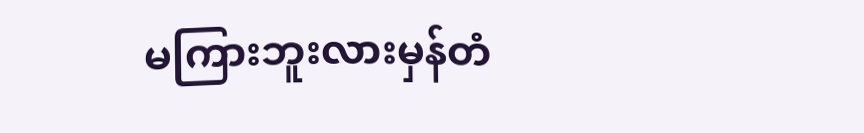မကြားဘူးလားမှန်တံ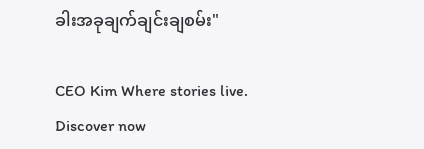ခါးအခုချက်ချင်းချစမ်း"

CEO Kim Where stories live. Discover now